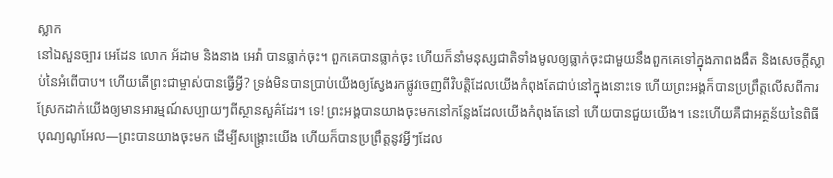ស្លាក
នៅឯសួនច្បារ អេដែន លោក អ័ដាម និងនាង អេវ៉ា បានធ្លាក់ចុះ។ ពួកគេបានធ្លាក់ចុះ ហើយក៏នាំមនុស្សជាតិទាំងមូលឲ្យធ្លាក់ចុះជាមួយនឹងពួកគេទៅក្នុងភាពងងឹត និងសេចក្ដីស្លាប់នៃអំពើបាប។ ហើយតើព្រះជាម្ចាស់បានធ្វើអ្វី? ទ្រង់មិនបានប្រាប់យើងឲ្យស្វែងរកផ្លូវចេញពីវិបត្តិដែលយើងកំពុងតែជាប់នៅក្នុងនោះទេ ហើយព្រះអង្គក៏បានប្រព្រឹត្តលើសពីការស្រែកដាក់យើងឲ្យមានអារម្មណ៍សប្បាយៗពីស្ថានសួគ៌ដែរ។ ទេ! ព្រះអង្គបានយាងចុះមកនៅកន្លែងដែលយើងកំពុងតែនៅ ហើយបានជួយយើង។ នេះហើយគឺជាអត្ថន័យនៃពិធីបុណ្យណូអែល—ព្រះបានយាងចុះមក ដើម្បីសង្គ្រោះយើង ហើយក៏បានប្រព្រឹត្តនូវអ្វីៗដែល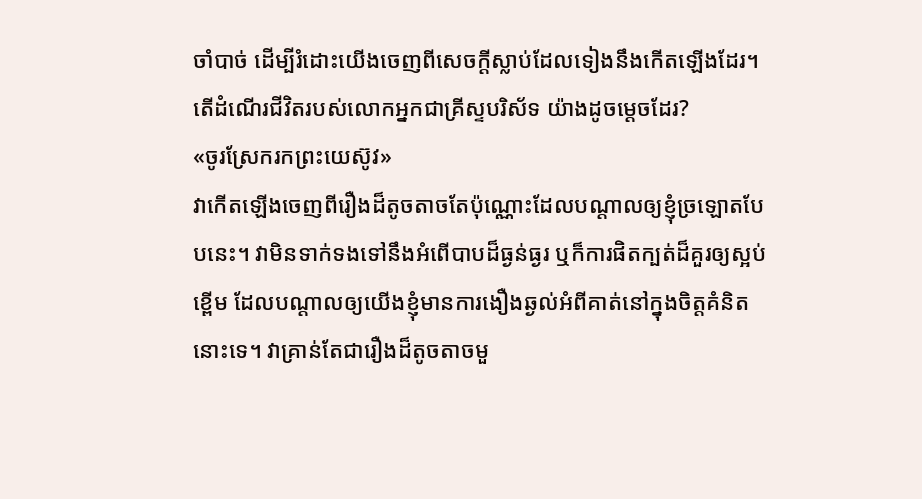ចាំបាច់ ដើម្បីរំដោះយើងចេញពីសេចក្ដីស្លាប់ដែលទៀងនឹងកើតឡើងដែរ។
តើដំណើរជីវិតរបស់លោកអ្នកជាគ្រីស្ទបរិស័ទ យ៉ាងដូចម្ដេចដែរ?
«ចូរស្រែករកព្រះយេស៊ូវ»
វាកើតឡើងចេញពីរឿងដ៏តូចតាចតែប៉ុណ្ណោះដែលបណ្ដាលឲ្យខ្ញុំច្រឡោតបែបនេះ។ វាមិនទាក់ទងទៅនឹងអំពើបាបដ៏ធ្ងន់ធ្ងរ ឬក៏ការផិតក្បត់ដ៏គួរឲ្យស្អប់ខ្ពើម ដែលបណ្ដាលឲ្យយើងខ្ញុំមានការងឿងឆ្ងល់អំពីគាត់នៅក្នុងចិត្តគំនិតនោះទេ។ វាគ្រាន់តែជារឿងដ៏តូចតាចមួ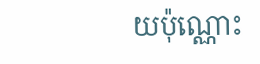យប៉ុណ្ណោះ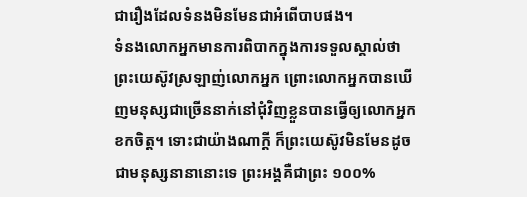ជារឿងដែលទំនងមិនមែនជាអំពើបាបផង។
ទំនងលោកអ្នកមានការពិបាកក្នុងការទទួលស្គាល់ថា ព្រះយេស៊ូវស្រឡាញ់លោកអ្នក ព្រោះលោកអ្នកបានឃើញមនុស្សជាច្រើននាក់នៅជុំវិញខ្លួនបានធ្វើឲ្យលោកអ្នកខកចិត្ត។ ទោះជាយ៉ាងណាក្ដី ក៏ព្រះយេស៊ូវមិនមែនដូចជាមនុស្សនានានោះទេ ព្រះអង្គគឺជាព្រះ ១០០%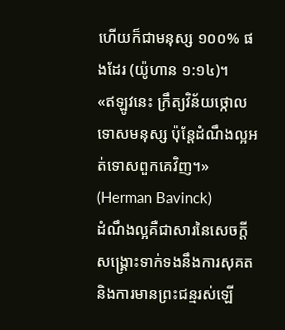ហើយក៏ជាមនុស្ស ១០០% ផងដែរ (យ៉ូហាន ១:១៤)។
«ឥឡូវនេះ ក្រឹត្យវិន័យថ្កោលទោសមនុស្ស ប៉ុន្តែដំណឹងល្អអត់ទោសពួកគេវិញ។» (Herman Bavinck)
ដំណឹងល្អគឺជាសារនៃសេចក្ដីសង្គ្រោះទាក់ទងនឹងការសុគត និងការមានព្រះជន្មរស់ឡើ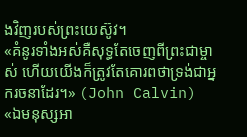ងវិញរបស់ព្រះយេស៊ូវ។
«គំនូរទាំងអស់គឺសុទ្ធតែចេញពីព្រះជាម្ចាស់ ហើយយើងក៏ត្រូវតែគោរពថាទ្រង់ជាអ្នករចនាដែរ។» (John Calvin)
«ឯមនុស្សអា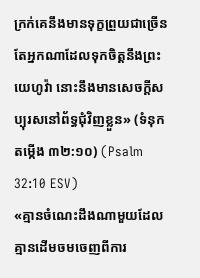ក្រក់គេនឹងមានទុក្ខព្រួយជាច្រើន តែអ្នកណាដែលទុកចិត្តនឹងព្រះយេហូវ៉ា នោះនឹងមានសេចក្តីសប្បុរសនៅព័ទ្ធជុំវិញខ្លួន» (ទំនុកតម្កើង ៣២:១០) (Psalm 32:10 ESV)
«គ្មានចំណេះដឹងណាមួយដែលគ្មានដើមចមចេញពីការ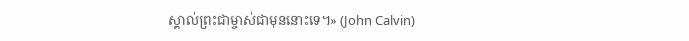ស្គាល់ព្រះជាម្ចាស់ជាមុននោះទេ។» (John Calvin)